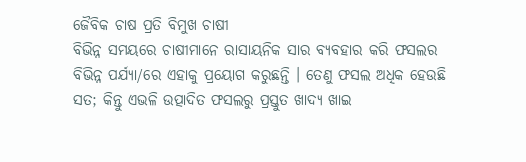ଜୈବିକ ଚାଷ ପ୍ରତି ବିମୁଖ ଚାଷୀ
ବିଭିନ୍ନ ସମୟରେ ଚାଷୀମାନେ ରାସାୟନିକ ସାର ବ୍ୟବହାର କରି ଫସଲର ବିଭିନ୍ନ ପର୍ଯ୍ୟା/ରେ ଏହାକୁ ପ୍ରୟୋଗ କରୁଛନ୍ତି । ତେଣୁ ଫସଲ ଅଧିକ ହେଉଛି ସତ; କିନ୍ତୁ ଏଭଳି ଉତ୍ପାଦିତ ଫସଲରୁ ପ୍ରସ୍ତୁତ ଖାଦ୍ୟ ଖାଇ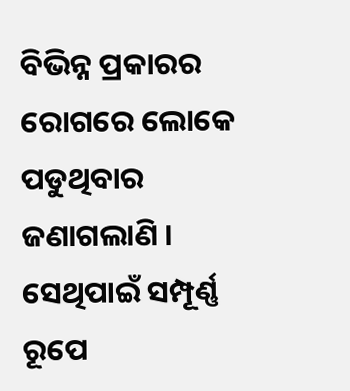ବିଭିନ୍ନ ପ୍ରକାରର ରୋଗରେ ଲୋକେ ପଡୁଥିବାର ଜଣାଗଲାଣି । ସେଥିପାଇଁ ସମ୍ପୂର୍ଣ୍ଣ ରୂପେ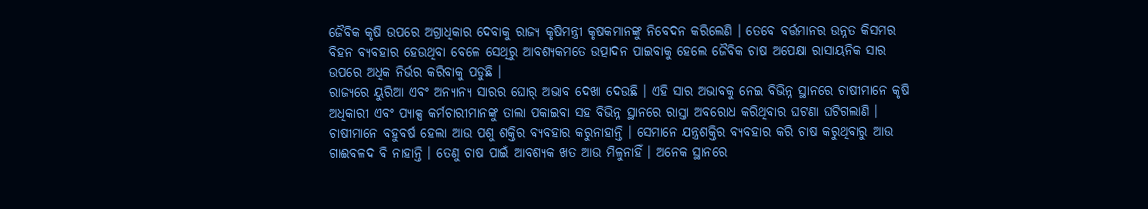ଜୈବିକ କୃଷି ଉପରେ ଅଗ୍ରାଧିକାର ଦେବାକୁ ରାଜ୍ୟ କୃଷିମନ୍ତ୍ରୀ କୃଷକମାନଙ୍କୁ ନିବେଦନ କରିଲେଣି । ତେବେ ବର୍ତ୍ତମାନର ଉନ୍ନତ କିସମର ବିହନ ବ୍ୟବହାର ହେଉଥିବା ବେଳେ ସେଥିରୁ ଆବଶ୍ୟକମତେ ଉତ୍ପାଦନ ପାଇବାକୁ ହେଲେ ଜୈବିକ ଚାଷ ଅପେକ୍ଷା ରାସାୟନିକ ସାର ଉପରେ ଅଧିକ ନିର୍ଭର କରିବାକୁ ପଡୁଛି ।
ରାଜ୍ୟରେ ୟୁରିଆ ଏବଂ ଅନ୍ୟାନ୍ୟ ସାରର ଘୋର୍ ଅଭାବ ଦେଖା ଦେଉଛି । ଏହି ସାର ଅଭାବକୁ ନେଇ ବିଭିନ୍ନ ସ୍ଥାନରେ ଚାଷୀମାନେ କୃଷି ଅଧିକାରୀ ଏବଂ ପ୍ୟାକ୍ସ କର୍ମଚାରୀମାନଙ୍କୁ ତାଲା ପକାଇବା ସହ ବିଭିନ୍ନ ସ୍ଥାନରେ ରାସ୍ତା ଅବରୋଧ କରିଥିବାର ଘଟଣା ଘଟିଗଲାଣି । ଚାଷୀମାନେ ବହୁବର୍ଷ ହେଲା ଆଉ ପଶୁ ଶକ୍ତିର ବ୍ୟବହାର କରୁନାହାନ୍ତି । ସେମାନେ ଯନ୍ତ୍ରଶକ୍ତିର ବ୍ୟବହାର କରି ଚାଷ କରୁଥିବାରୁ ଆଉ ଗାଈବଳଦ ବି ନାହାନ୍ତି । ତେଣୁ ଚାଷ ପାଇଁ ଆବଶ୍ୟକ ଖତ ଆଉ ମିଳୁନାହିଁ । ଅନେକ ସ୍ଥାନରେ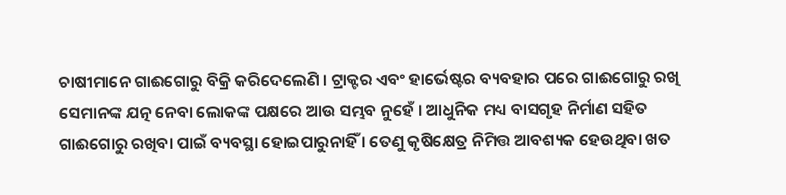ଚାଷୀମାନେ ଗାଈଗୋରୁ ବିକ୍ରି କରିଦେଲେଣି । ଟ୍ରାକ୍ଟର ଏବଂ ହାର୍ଭେଷ୍ଟର ବ୍ୟବହାର ପରେ ଗାଈଗୋରୁ ରଖି ସେମାନଙ୍କ ଯତ୍ନ ନେବା ଲୋକଙ୍କ ପକ୍ଷରେ ଆଉ ସମ୍ଭବ ନୁହେଁ । ଆଧୁନିକ ମଧ୍ୟ ବାସଗୃହ ନିର୍ମାଣ ସହିତ ଗାଈଗୋରୁ ରଖିବା ପାଇଁ ବ୍ୟବସ୍ଥା ହୋଇପାରୁନାହିଁ । ତେଣୁ କୃଷିକ୍ଷେତ୍ର ନିମିତ୍ତ ଆବଶ୍ୟକ ହେଉଥିବା ଖତ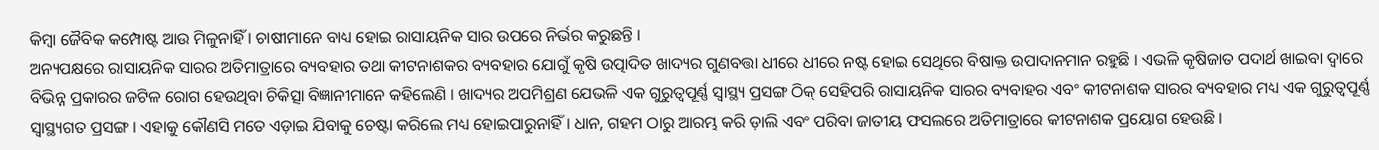କିମ୍ବା ଜୈବିକ କମ୍ପୋଷ୍ଟ ଆଉ ମିଳୁନାହିଁ । ଚାଷୀମାନେ ବାଧ୍ୟ ହୋଇ ରାସାୟନିକ ସାର ଉପରେ ନିର୍ଭର କରୁଛନ୍ତି ।
ଅନ୍ୟପକ୍ଷରେ ରାସାୟନିକ ସାରର ଅତିମାତ୍ରାରେ ବ୍ୟବହାର ତଥା କୀଟନାଶକର ବ୍ୟବହାର ଯୋଗୁଁ କୃଷି ଉତ୍ପାଦିତ ଖାଦ୍ୟର ଗୁଣବତ୍ତା ଧୀରେ ଧୀରେ ନଷ୍ଟ ହୋଇ ସେଥିରେ ବିଷାକ୍ତ ଉପାଦାନମାନ ରହୁଛି । ଏଭଳି କୃଷିଜାତ ପଦାର୍ଥ ଖାଇବା ଦ୍ୱାରେ ବିଭିନ୍ନ ପ୍ରକାରର ଜଟିଳ ରୋଗ ହେଉଥିବା ଚିକିତ୍ସା ବିଜ୍ଞାନୀମାନେ କହିଲେଣି । ଖାଦ୍ୟର ଅପମିଶ୍ରଣ ଯେଭଳି ଏକ ଗୁରୁତ୍ୱପୂର୍ଣ୍ଣ ସ୍ୱାସ୍ଥ୍ୟ ପ୍ରସଙ୍ଗ ଠିକ୍ ସେହିପରି ରାସାୟନିକ ସାରର ବ୍ୟବାହର ଏବଂ କୀଟନାଶକ ସାରର ବ୍ୟବହାର ମଧ୍ୟ ଏକ ଗୁରୁତ୍ୱପୂର୍ଣ୍ଣ ସ୍ୱାସ୍ଥ୍ୟଗତ ପ୍ରସଙ୍ଗ । ଏହାକୁ କୌଣସି ମତେ ଏଡ଼ାଇ ଯିବାକୁ ଚେଷ୍ଟା କରିଲେ ମଧ୍ୟ ହୋଇପାରୁନାହିଁ । ଧାନ, ଗହମ ଠାରୁ ଆରମ୍ଭ କରି ଡ଼ାଲି ଏବଂ ପରିବା ଜାତୀୟ ଫସଲରେ ଅତିମାତ୍ରାରେ କୀଟନାଶକ ପ୍ରୟୋଗ ହେଉଛି ।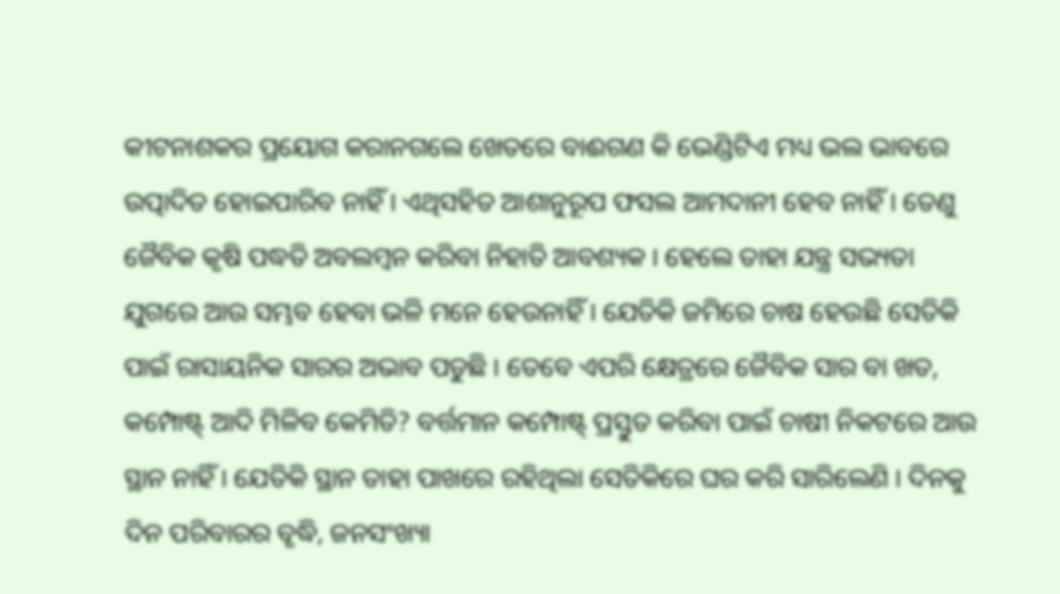କୀଟନାଶକର ପ୍ରୟୋଗ କରାନଗଲେ ଖେତରେ ବାଈଗଣ କି ଭେଣ୍ଡିଟିଏ ମଧ୍ୟ ଭଲ ଭାବରେ ଉତ୍ପାଦିତ ହୋଇପାରିବ ନାହିଁ । ଏଥିସହିତ ଆଶାନୁରୂପ ଫସଲ ଆମଦାନୀ ହେବ ନାହିଁ । ତେଣୁ ଜୈବିକ କୃଷି ପଦ୍ଧତି ଅବଲମ୍ବନ କରିବା ନିହାତି ଆବଶ୍ୟକ । ହେଲେ ତାହା ଯନ୍ତ୍ର ସଭ୍ୟତା ଯୁଗରେ ଆଉ ସମ୍ଭବ ହେବା ଭଳି ମନେ ହେଉନାହିଁ । ଯେତିକି ଜମିରେ ଚାଷ ହେଉଛି ସେତିକି ପାଇଁ ରାସାୟନିକ ସାରର ଅଭାବ ପଡୁଛି । ତେବେ ଏପରି କ୍ଷେତ୍ରରେ ଜୈବିକ ସାର ବା ଖତ, କମ୍ପୋଷ୍ଟ୍ ଆଦି ମିଳିବ କେମିତି? ବର୍ତ୍ତମାନ କମ୍ପୋଷ୍ଟ୍ ପ୍ରସ୍ତୁତ କରିବା ପାଇଁ ଚାଷୀ ନିକଟରେ ଆଉ ସ୍ଥାନ ନାହିଁ । ଯେତିକି ସ୍ଥାନ ତାହା ପାଖରେ ରହିଥିଲା ସେତିକିରେ ଘର କରି ସାରିଲେଣି । ଦିନକୁ ଦିନ ପରିବାରର ବୃଦ୍ଧି, ଜନସଂଖ୍ୟା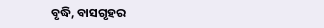ବୃଦ୍ଧି, ବାସଗୃହର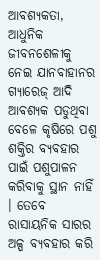ଆବଶ୍ୟକତା, ଆଧୁନିକ ଜୀବନଶେଳୀକୁ ନେଇ ଯାନବାହାନର ଗ୍ୟାରେଜ୍ ଆଦି ଆବଶ୍ୟକ ପଡୁଥିବା ବେଳେ କୃଷିରେ ପଶୁ ଶକ୍ତିର ବ୍ୟବହାର ପାଇଁ ପଶୁପାଳନ କରିବାକୁ ସ୍ଥାନ ନାହିଁ । ତେବେ ରାସାୟନିକ ସାରର ଅଳ୍ପ ବ୍ୟବହାର କରି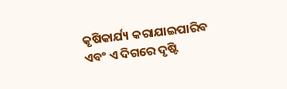କୃଷିକାର୍ଯ୍ୟ କରାଯାଇପାରିବ ଏବଂ ଏ ଦିଗରେ ଦୃଷ୍ଟି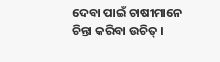ଦେବା ପାଇଁ ଚାଷୀମାନେ ଚିନ୍ତା କରିବା ଉଚିତ୍ ।